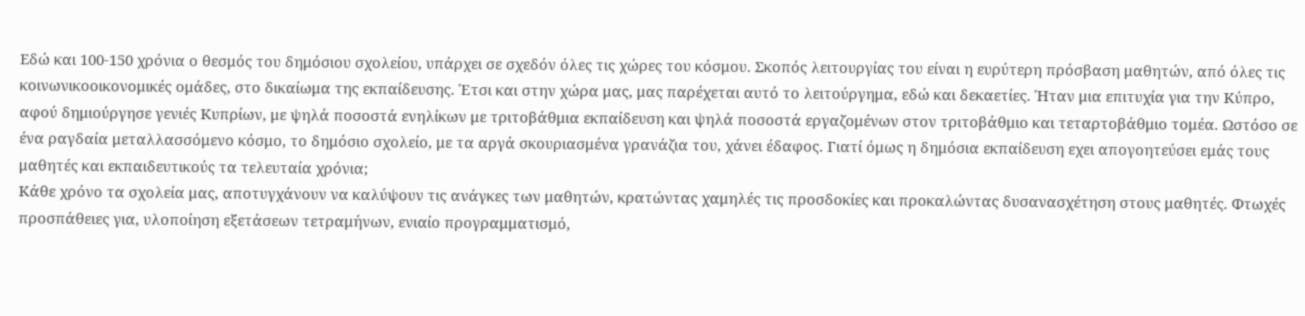Εδώ και 100-150 χρόνια ο θεσμός του δημόσιου σχολείου, υπάρχει σε σχεδόν όλες τις χώρες του κόσμου. Σκοπός λειτουργίας του είναι η ευρύτερη πρόσβαση μαθητών, από όλες τις κοινωνικοοικονομικές ομάδες, στο δικαίωμα της εκπαίδευσης. Έτσι και στην χώρα μας, μας παρέχεται αυτό το λειτούργημα, εδώ και δεκαετίες. Ήταν μια επιτυχία για την Κύπρο, αφού δημιούργησε γενιές Κυπρίων, με ψηλά ποσοστά ενηλίκων με τριτοβάθμια εκπαίδευση και ψηλά ποσοστά εργαζομένων στον τριτοβάθμιο και τεταρτοβάθμιο τομέα. Ωστόσο σε ένα ραγδαία μεταλλασσόμενο κόσμο, το δημόσιο σχολείο, με τα αργά σκουριασμένα γρανάζια του, χάνει έδαφος. Γιατί όμως η δημόσια εκπαίδευση εχει απογοητεύσει εμάς τους μαθητές και εκπαιδευτικούς τα τελευταία χρόνια;
Κάθε χρόνο τα σχολεία μας, αποτυγχάνουν να καλύψουν τις ανάγκες των μαθητών, κρατώντας χαμηλές τις προσδοκίες και προκαλώντας δυσανασχέτηση στους μαθητές. Φτωχές προσπάθειες για, υλοποίηση εξετάσεων τετραμήνων, ενιαίο προγραμματισμό,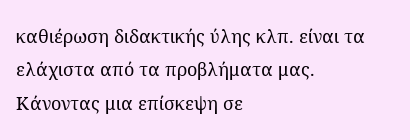καθιέρωση διδακτικής ύλης κλπ. είναι τα ελάχιστα από τα προβλήματα μας. Κάνοντας μια επίσκεψη σε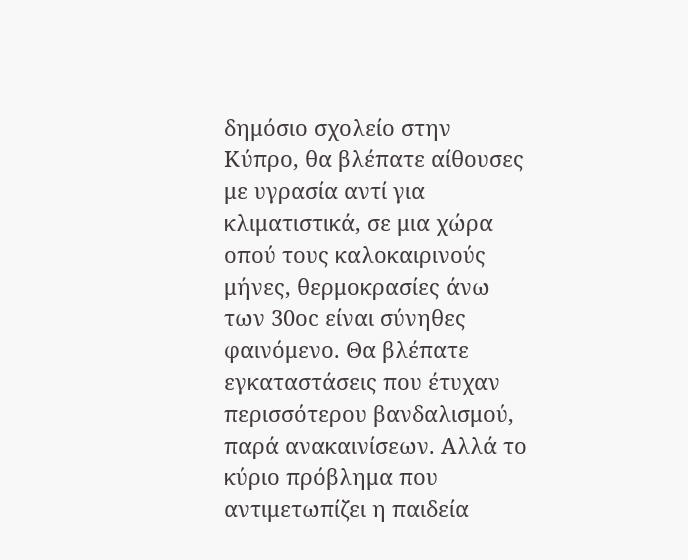δημόσιο σχολείο στην Κύπρο, θα βλέπατε αίθουσες με υγρασία αντί για κλιματιστικά, σε μια χώρα οπού τους καλοκαιρινούς μήνες, θερμοκρασίες άνω των 30οc είναι σύνηθες φαινόμενο. Θα βλέπατε εγκαταστάσεις που έτυχαν περισσότερου βανδαλισμού, παρά ανακαινίσεων. Αλλά το κύριο πρόβλημα που αντιμετωπίζει η παιδεία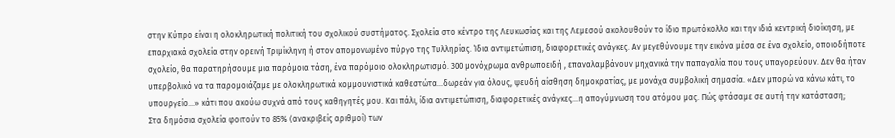στην Κύπρο είναι η ολοκληρωτική πολιτική του σχολικού συστήματος. Σχολεία στο κέντρο της Λευκωσίας και της Λεμεσού ακολουθούν το ίδιο πρωτόκολλο και την ιδιά κεντρική διοίκηση, με επαρχιακά σχολεία στην ορεινή Τριμίκληνη ή στον απομονωμένο πύργο της Τυλληρίας. Ίδια αντιμετώπιση, διαφορετικές ανάγκες. Αν μεγεθύνουμε την εικόνα μέσα σε ένα σχολείο, οποιοδήποτε σχολείο, θα παρατηρήσουμε μια παρόμοια τάση, ένα παρόμοιο ολοκληρωτισμό. 300 μονόχρωμα ανθρωποειδή , επαναλαμβάνουν μηχανικά την παπαγαλία που τους υπαγορεύουν. Δεν θα ήταν υπερβολικό να τα παρομοιάζαμε με ολοκληρωτικά κομμουνιστικά καθεστώτα…δωρεάν για όλους, ψευδή αίσθηση δημοκρατίας, με μονάχα συμβολική σημασία. «Δεν μπορώ να κάνω κάτι, το υπουργείο…» κάτι που ακούω συχνά από τους καθηγητές μου. Και πάλι, ίδια αντιμετώπιση, διαφορετικές ανάγκες…η απογύμνωση του ατόμου μας. Πώς φτάσαμε σε αυτή την κατάσταση;
Στα δημόσια σχολεία φοιτούν το 85% (ανακριβείς αριθμοί) των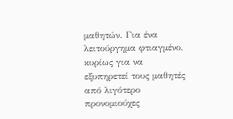μαθητών. Για ένα λειτούργημα φτιαγμένο, κυρίως για να εξυπηρετεί τους μαθητές από λιγότερο προνομιούχες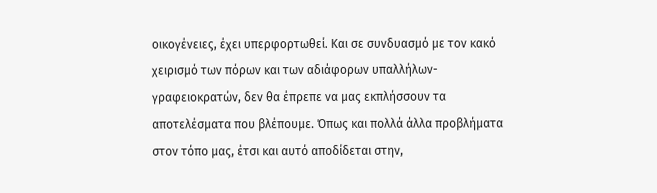οικογένειες, έχει υπερφορτωθεί. Και σε συνδυασμό με τον κακό χειρισμό των πόρων και των αδιάφορων υπαλλήλων-γραφειοκρατών, δεν θα έπρεπε να μας εκπλήσσουν τα αποτελέσματα που βλέπουμε. Όπως και πολλά άλλα προβλήματα στον τόπο μας, έτσι και αυτό αποδίδεται στην,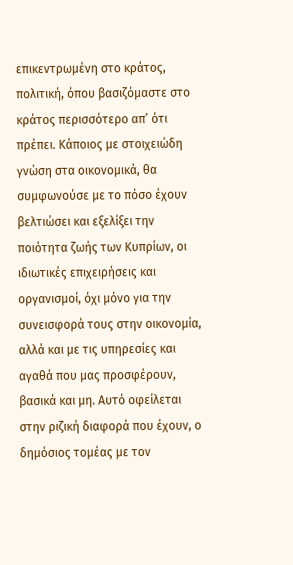επικεντρωμένη στο κράτος, πολιτική, όπου βασιζόμαστε στο κράτος περισσότερο απ’ ότι πρέπει. Κάποιος με στοιχειώδη γνώση στα οικονομικά, θα συμφωνούσε με το πόσο έχουν βελτιώσει και εξελίξει την ποιότητα ζωής των Κυπρίων, οι ιδιωτικές επιχειρήσεις και οργανισμοί, όχι μόνο για την συνεισφορά τους στην οικονομία, αλλά και με τις υπηρεσίες και αγαθά που μας προσφέρουν, βασικά και μη. Αυτό οφείλεται στην ριζική διαφορά που έχουν, ο δημόσιος τομέας με τον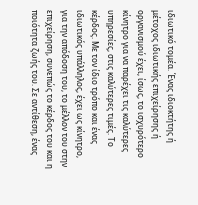ιδιωτικό τομέα. Ένας ιδιοκτήτης ή μέτοχος ιδιωτικής επιχείρησης ή οργανισμού έχει, ίσως, το ισχυρότερο κίνητρο για να παρέχει τις καλύτερες υπηρεσίες, στις καλύτερες τιμές. Το κέρδος. Με τον ίδιο τρόπο και ένας ιδιωτικός υπάλληλος, έχει ως κίνητρο, για την απόδοση του, το μέλλον του στην επιχείρηση, συνεπώς το κέρδος του και η ποιότητα ζωής του. Σε αντίθεση, ένας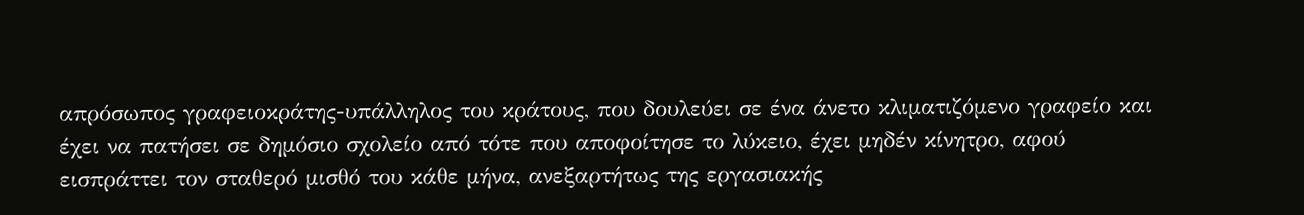απρόσωπος γραφειοκράτης-υπάλληλος του κράτους, που δουλεύει σε ένα άνετο κλιματιζόμενο γραφείο και έχει να πατήσει σε δημόσιο σχολείο από τότε που αποφοίτησε το λύκειο, έχει μηδέν κίνητρο, αφού εισπράττει τον σταθερό μισθό του κάθε μήνα, ανεξαρτήτως της εργασιακής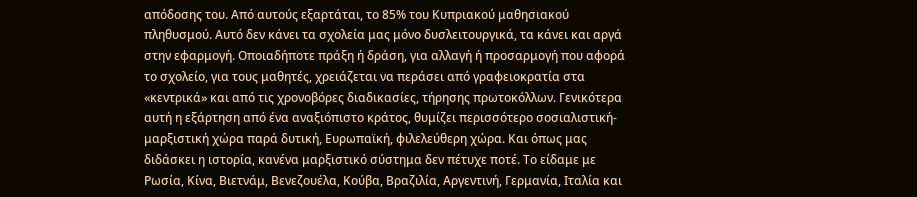απόδοσης του. Από αυτούς εξαρτάται, το 85% του Κυπριακού μαθησιακού πληθυσμού. Αυτό δεν κάνει τα σχολεία μας μόνο δυσλειτουργικά, τα κάνει και αργά στην εφαρμογή. Οποιαδήποτε πράξη ή δράση, για αλλαγή ή προσαρμογή που αφορά το σχολείο, για τους μαθητές, χρειάζεται να περάσει από γραφειοκρατία στα «κεντρικά» και από τις χρονοβόρες διαδικασίες, τήρησης πρωτοκόλλων. Γενικότερα αυτή η εξάρτηση από ένα αναξιόπιστο κράτος, θυμίζει περισσότερο σοσιαλιστική-μαρξιστική χώρα παρά δυτική, Ευρωπαϊκή, φιλελεύθερη χώρα. Και όπως μας διδάσκει η ιστορία, κανένα μαρξιστικό σύστημα δεν πέτυχε ποτέ. Το είδαμε με Ρωσία, Κίνα, Βιετνάμ, Βενεζουέλα, Κούβα, Βραζιλία, Αργεντινή, Γερμανία, Ιταλία και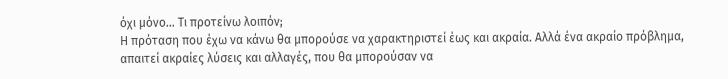όχι μόνο… Τι προτείνω λοιπόν;
Η πρόταση που έχω να κάνω θα μπορούσε να χαρακτηριστεί έως και ακραία. Αλλά ένα ακραίο πρόβλημα, απαιτεί ακραίες λύσεις και αλλαγές, που θα μπορούσαν να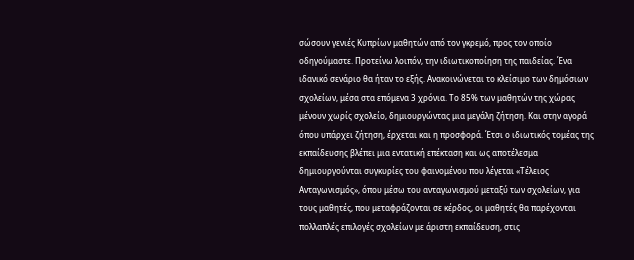σώσουν γενιές Κυπρίων μαθητών από τον γκρεμό, προς τον οποίο οδηγούμαστε. Προτείνω λοιπόν, την ιδιωτικοποίηση της παιδείας. Ένα ιδανικό σενάριο θα ήταν το εξής. Ανακοινώνεται το κλείσιμο των δημόσιων σχολείων, μέσα στα επόμενα 3 χρόνια. Το 85% των μαθητών της χώρας μένουν χωρίς σχολείο, δημιουργώντας μια μεγάλη ζήτηση. Και στην αγορά όπου υπάρχει ζήτηση, έρχεται και η προσφορά. Έτσι ο ιδιωτικός τομέας της εκπαίδευσης βλέπει μια εντατική επέκταση και ως αποτέλεσμα δημιουργούνται συγκυρίες του φαινομένου που λέγεται «Τέλειος Ανταγωνισμός», όπου μέσω του ανταγωνισμού μεταξύ των σχολείων, για τους μαθητές, που μεταφράζονται σε κέρδος, οι μαθητές θα παρέχονται πολλαπλές επιλογές σχολείων με άριστη εκπαίδευση, στις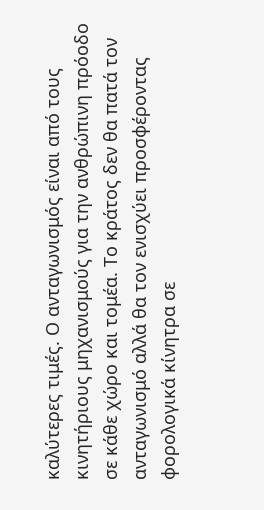καλύτερες τιμές. Ο ανταγωνισμός είναι από τους κινητήριους μηχανισμούς για την ανθρώπινη πρόοδο σε κάθε χώρο και τομέα. Το κράτος δεν θα πατά τον ανταγωνισμό αλλά θα τον ενισχύει προσφέροντας φορολογικά κίνητρα σε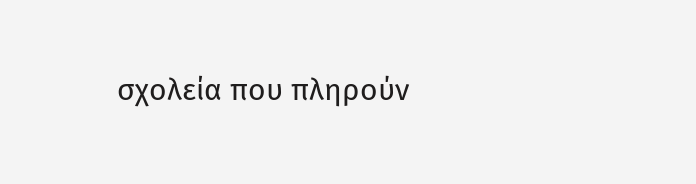σχολεία που πληρούν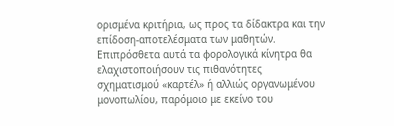ορισμένα κριτήρια, ως προς τα δίδακτρα και την επίδοση-αποτελέσματα των μαθητών. Επιπρόσθετα αυτά τα φορολογικά κίνητρα θα ελαχιστοποιήσουν τις πιθανότητες σχηματισμού «καρτέλ» ή αλλιώς οργανωμένου μονοπωλίου, παρόμοιο με εκείνο του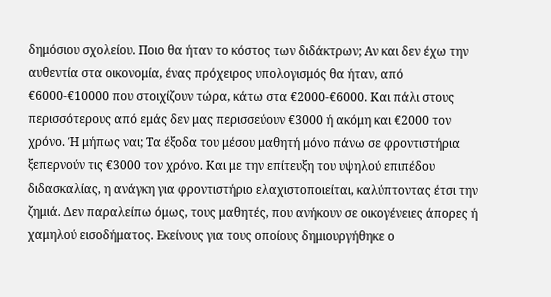δημόσιου σχολείου. Ποιο θα ήταν το κόστος των διδάκτρων; Αν και δεν έχω την αυθεντία στα οικονομία, ένας πρόχειρος υπολογισμός θα ήταν, από €6000-€10000 που στοιχίζουν τώρα, κάτω στα €2000-€6000. Και πάλι στους περισσότερους από εμάς δεν μας περισσεύουν €3000 ή ακόμη και €2000 τον χρόνο. Ή μήπως ναι; Τα έξοδα του μέσου μαθητή μόνο πάνω σε φροντιστήρια ξεπερνούν τις €3000 τον χρόνο. Και με την επίτευξη του υψηλού επιπέδου διδασκαλίας, η ανάγκη για φροντιστήριο ελαχιστοποιείται, καλύπτοντας έτσι την ζημιά. Δεν παραλείπω όμως, τους μαθητές, που ανήκουν σε οικογένειες άπορες ή χαμηλού εισοδήματος. Εκείνους για τους οποίους δημιουργήθηκε ο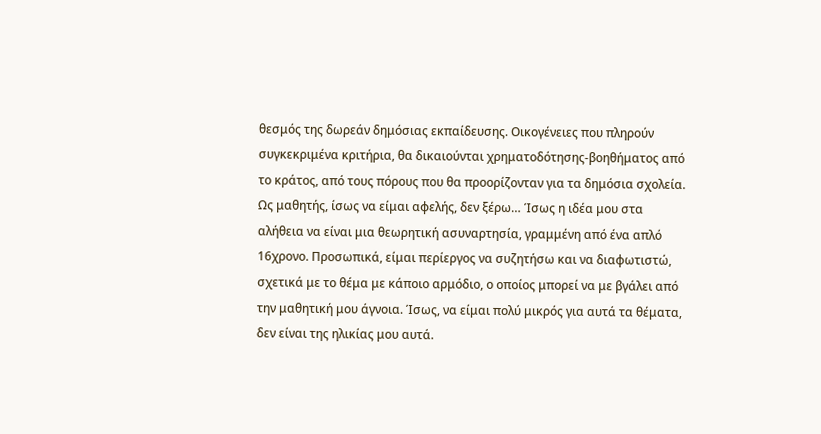θεσμός της δωρεάν δημόσιας εκπαίδευσης. Οικογένειες που πληρούν συγκεκριμένα κριτήρια, θα δικαιούνται χρηματοδότησης-βοηθήματος από το κράτος, από τους πόρους που θα προορίζονταν για τα δημόσια σχολεία.
Ως μαθητής, ίσως να είμαι αφελής, δεν ξέρω… Ίσως η ιδέα μου στα αλήθεια να είναι μια θεωρητική ασυναρτησία, γραμμένη από ένα απλό 16χρονο. Προσωπικά, είμαι περίεργος να συζητήσω και να διαφωτιστώ, σχετικά με το θέμα με κάποιο αρμόδιο, ο οποίος μπορεί να με βγάλει από την μαθητική μου άγνοια. Ίσως, να είμαι πολύ μικρός για αυτά τα θέματα, δεν είναι της ηλικίας μου αυτά.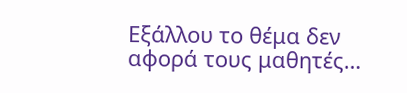Εξάλλου το θέμα δεν αφορά τους μαθητές…